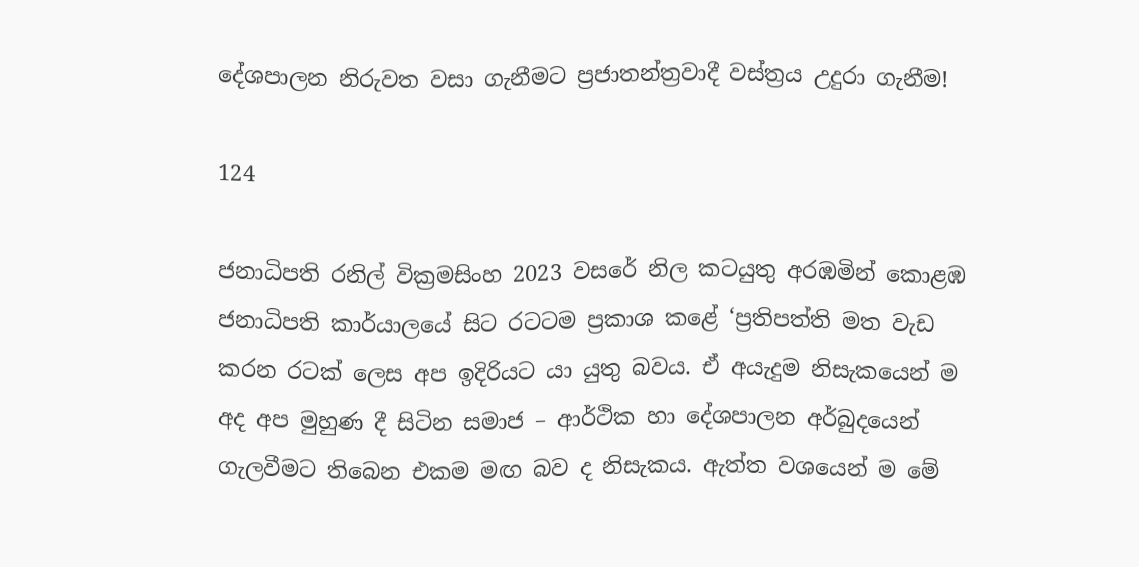දේශපාලන නිරුවත වසා ගැනීමට ප්‍රජාතන්ත්‍රවාදී වස්ත්‍රය උදුරා ගැනීම!

124

ජනාධිපති රනිල් වික්‍රමසිංහ 2023 වසරේ නිල කටයුතු අරඹමින් කොළඹ ජනාධිපති කාර්යාලයේ සිට රටටම ප්‍රකාශ කළේ ‘ප්‍රතිපත්ති මත වැඩ කරන රටක් ලෙස අප ඉදිරියට යා යුතු බවය. ඒ අයැදුම නිසැකයෙන් ම අද අප මුහුණ දී සිටින සමාජ – ආර්ථික හා දේශපාලන අර්බුදයෙන් ගැලවීමට තිබෙන එකම මඟ බව ද නිසැකය. ඇත්ත වශයෙන් ම මේ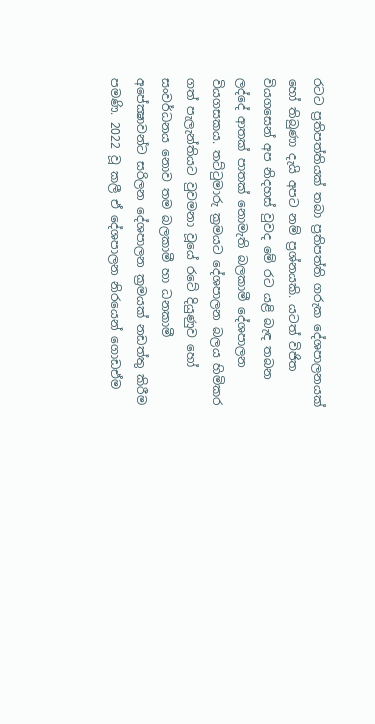රටට ප්‍රතිපත්තියක් තබා ප්‍රතිපත්ති ගරුක දේශපාලනයක් හෝ තිබුණා දැයි අපට නම් ප්‍රශ්නයකි. යටත් විජිත වියගසෙන් අප නිදහස් වුවද මේ රට යළි බැඳ තබන ලද්දේ ආතක් පාතක් නොමැති බලකාමී දේශපාලන වියගසකය. තට්ටුමාරු ක්‍රමයට දේශපාලන බලය හිමිකර ගත් පැලැන්තියට වුවමනා වූයේ රටේ දියුණුව හෝ සංවර්ධනය නොව තම බලකාමී හා ධනකාමී අපේක්‍ෂාවන්ට සරිලන දේශපාලන ක්‍රමයක් නඩත්තු කිරීම පමණි. 2022 වූ කලී ඒ දේශපාලන නිරයෙන් ගොඩඒම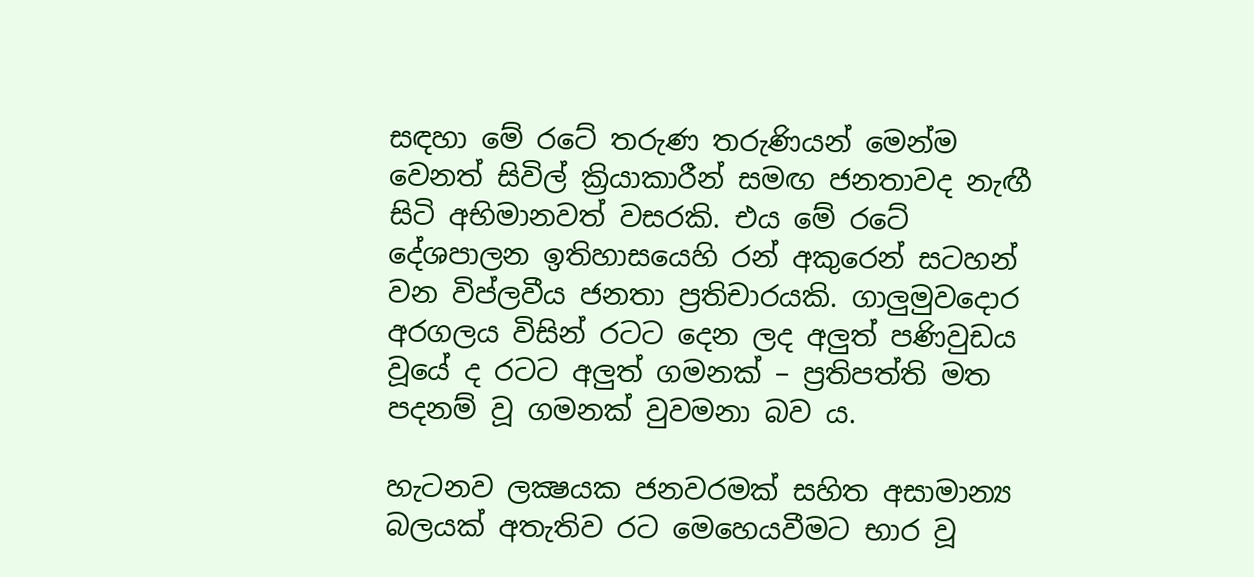සඳහා මේ රටේ තරුණ තරුණියන් මෙන්ම වෙනත් සිවිල් ක්‍රියාකාරීන් සමඟ ජනතාවද නැඟී සිටි අභිමානවත් වසරකි. එය මේ රටේ දේශපාලන ඉතිහාසයෙහි රන් අකුරෙන් සටහන් වන විප්ලවීය ජනතා ප්‍රතිචාරයකි. ගාලුමුවදොර අරගලය විසින් රටට දෙන ලද අලුත් පණිවුඩය වූයේ ද රටට අලුත් ගමනක් – ප්‍රතිපත්ති මත පදනම් වූ ගමනක් වුවමනා බව ය.

හැටනව ලක්‍ෂයක ජනවරමක් සහිත අසාමාන්‍ය බලයක් අතැතිව රට මෙහෙයවීමට භාර වූ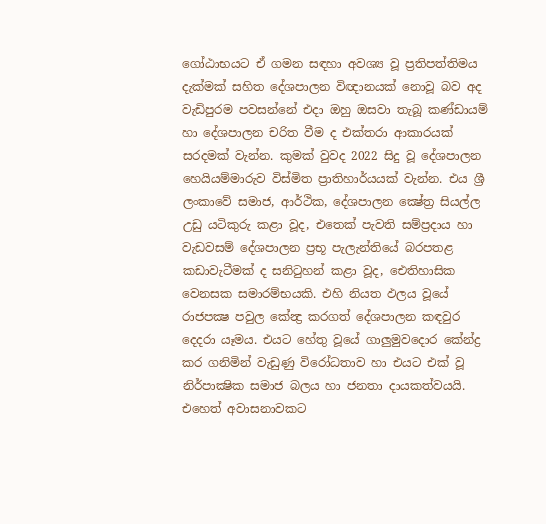ගෝඨාභයට ඒ ගමන සඳහා අවශ්‍ය වූ ප්‍රතිපත්තිමය දැක්මක් සහිත දේශපාලන විඥානයක් නොවූ බව අද වැඩිපුරම පවසන්නේ එදා ඔහු ඔසවා තැබූ කණ්ඩායම් හා දේශපාලන චරිත වීම ද එක්තරා ආකාරයක් සරදමක් වැන්න. කුමක් වුවද 2022 සිදු වූ දේශපාලන හෙයියම්මාරුව විස්මිත ප්‍රාතිහාර්යයක් වැන්න. එය ශ්‍රී ලංකාවේ සමාජ, ආර්ථික, දේශපාලන ක්‍ෂේත්‍ර සියල්ල උඩු යටිකුරු කළා වූද, එතෙක් පැවති සම්ප්‍රදාය හා වැඩවසම් දේශපාලන ප්‍රභූ පැලැන්තියේ බරපතළ කඩාවැටීමක් ද සනිටුහන් කළා වූද, ඓතිහාසික වෙනසක සමාරම්භයකි. එහි නියත ඵලය වූයේ රාජපක්‍ෂ පවුල කේන්‍ද්‍ර කරගත් දේශපාලන කඳවුර දෙදරා යෑමය. එයට හේතු වූයේ ගාලුමුවදොර කේන්ද්‍ර කර ගනිමින් වැඩුණු විරෝධතාව හා එයට එක් වූ නිර්පාක්‍ෂික සමාජ බලය හා ජනතා දායකත්වයයි. එහෙත් අවාසනාවකට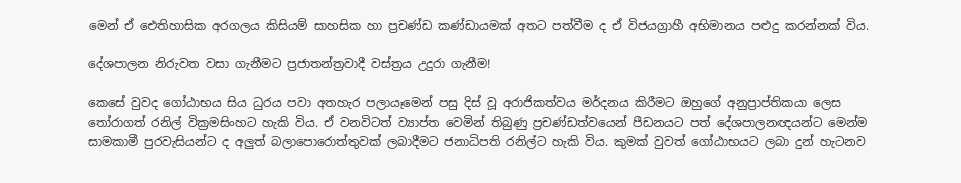මෙන් ඒ ඓතිහාසික අරගලය කිසියම් සාහසික හා ප්‍රචණ්ඩ කණ්ඩායමක් අතට පත්වීම ද ඒ විජයග්‍රාහී අභිමානය පළුදු කරන්නක් විය.

දේශපාලන නිරුවත වසා ගැනීමට ප්‍රජාතන්ත්‍රවාදී වස්ත්‍රය උදුරා ගැනීම!

කෙසේ වුවද ගෝඨාභය සිය ධුරය පවා අතහැර පලායෑමෙන් පසු දිස් වූ අරාජිකත්වය මර්දනය කිරීමට ඔහුගේ අනුප්‍රාප්තිකයා ලෙස තෝරාගත් රනිල් වික්‍රමසිංහට හැකි විය. ඒ වනවිටත් ව්‍යාප්ත වෙමින් තිබුණු ප්‍රචණ්ඩත්වයෙන් පීඩනයට පත් දේශපාලනඥයන්ට මෙන්ම සාමකාමී පුරවැසියන්ට ද අලුත් බලාපොරොත්තුවක් ලබාදීමට ජනාධිපති රනිල්ට හැකි විය. කුමක් වුවත් ගෝඨාභයට ලබා දුන් හැටනව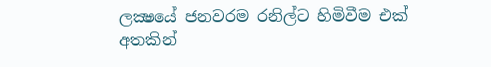ලක්‍ෂයේ ජනවරම රනිල්ට හිමිවීම එක් අතකින්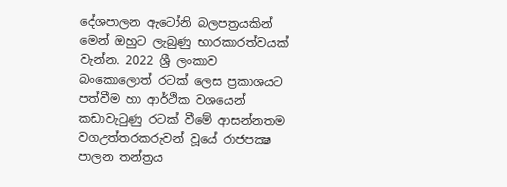දේශපාලන ඇටෝනි බලපත්‍රයකින් මෙන් ඔහුට ලැබුණු භාරකාරත්වයක් වැන්න. 2022 ශ්‍රී ලංකාව බංකොලොත් රටක් ලෙස ප්‍රකාශයට පත්වීම හා ආර්ථික වශයෙන් කඩාවැටුණු රටක් වීමේ ආසන්නතම වගඋත්තරකරුවන් වූයේ රාජපක්‍ෂ පාලන තන්ත්‍රය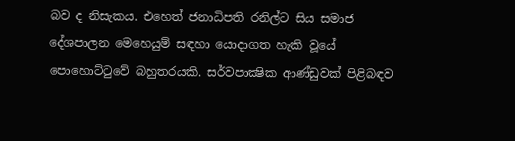බව ද නිසැකය. එහෙත් ජනාධිපති රනිල්ට සිය සමාජ දේශපාලන මෙහෙයුම් සඳහා යොදාගත හැකි වූයේ පොහොට්ටුවේ බහුතරයකි. සර්වපාක්‍ෂික ආණ්ඩුවක් පිළිබඳව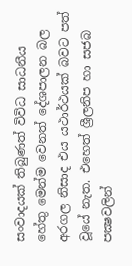සංවාදයක් තිබුණත් විවිධ සාධනීය හේතු මෙන්ම වෙනත් දේශපාලන බල අරගල නිසාද එය යථාර්ථයක් බවට පත් වූයේ නැත. එහෙත් ශ්‍රීලනිප හා සජබ පක්‍ෂවලින්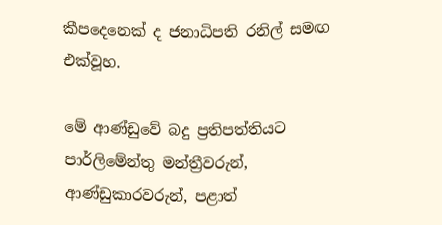කීපදෙනෙක් ද ජනාධිපති රනිල් සමඟ එක්වූහ.

මේ ආණ්ඩුවේ බදු ප්‍රතිපත්තියට පාර්ලිමේන්තු මන්ත්‍රීවරුන්, ආණ්ඩුකාරවරුන්, පළාත්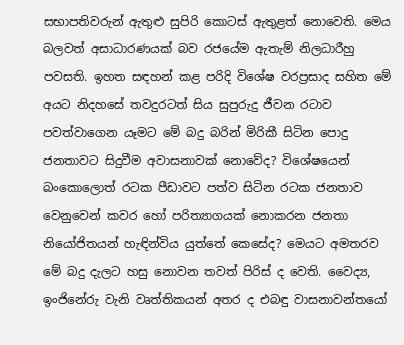සභාපතිවරුන් ඇතුළු සුපිරි කොටස් ඇතුළත් නොවෙති. මෙය බලවත් අසාධාරණයක් බව රජයේම ඇතැම් නිලධාරීහු පවසති. ඉහත සඳහන් කළ පරිදි විශේෂ වරප්‍රසාද සහිත මේ අයට නිදහසේ තවදුරටත් සිය සුපුරුදු ජීවන රටාව පවත්වාගෙන යෑමට මේ බදු බරින් මිරිකී සිටින පොදු ජනතාවට සිදුවීම අවාසනාවක් නොවේද? විශේෂයෙන් බංකොලොත් රටක පීඩාවට පත්ව සිටින රටක ජනතාව වෙනුවෙන් කවර හෝ පරිත්‍යාගයක් නොකරන ජනතා නියෝජිතයන් හැඳින්විය යුත්තේ කෙසේද? මෙයට අමතරව මේ බදු දැලට හසු නොවන තවත් පිරිස් ද වෙති. වෛද්‍ය, ඉංජිනේරු වැනි වෘත්තිකයන් අතර ද එබඳු වාසනාවන්තයෝ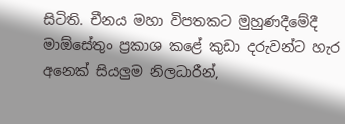සිටිති. චීනය මහා විපතකට මුහුණදීමේදී මාඕසේතුං ප්‍රකාශ කළේ කුඩා දරුවන්ට හැර අනෙක් සියලුම නිලධාරීන්,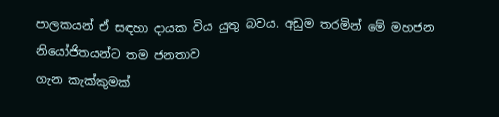පාලකයන් ඒ සඳහා දායක විය යුතු බවය. අඩුම තරමින් මේ මහජන නියෝජිතයන්ට තම ජනතාව
ගැන කැක්කුමක්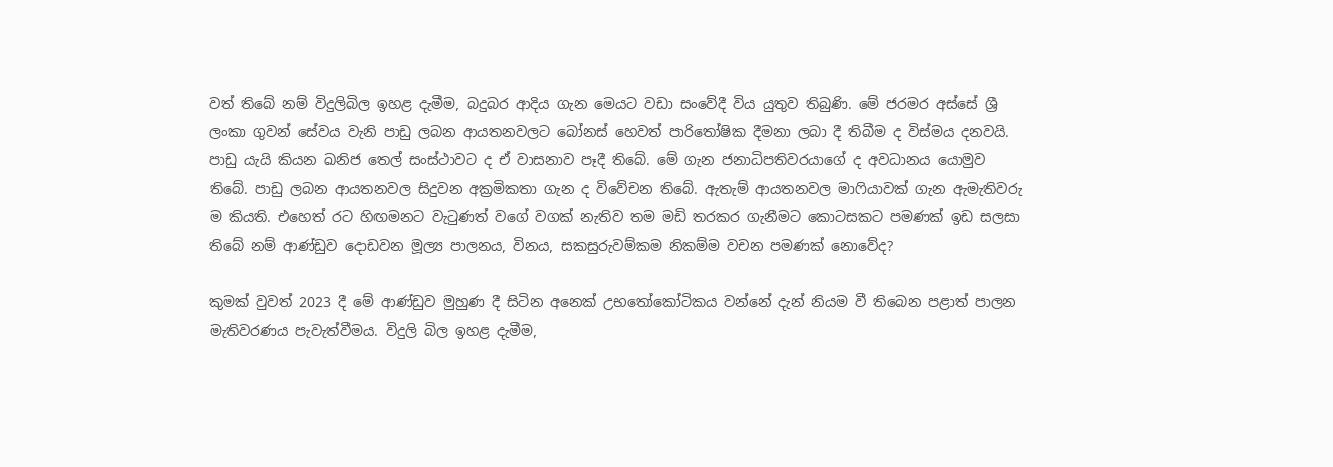වත් තිබේ නම් විදුලිබිල ඉහළ දැමීම, බදුබර ආදිය ගැන මෙයට වඩා සංවේදී විය යුතුව තිබුණි. මේ ජරමර අස්සේ ශ්‍රී ලංකා ගුවන් සේවය වැනි පාඩු ලබන ආයතනවලට බෝනස් හෙවත් පාරිතෝෂික දීමනා ලබා දී තිබීම ද විස්මය දනවයි. පාඩු යැයි කියන ඛනිජ තෙල් සංස්ථාවට ද ඒ වාසනාව පෑදී තිබේ. මේ ගැන ජනාධිපතිවරයාගේ ද අවධානය යොමුව තිබේ. පාඩු ලබන ආයතනවල සිදුවන අක්‍රමිකතා ගැන ද විවේචන තිබේ. ඇතැම් ආයතනවල මාෆියාවක් ගැන ඇමැතිවරු ම කියති. එහෙත් රට හිඟමනට වැටුණත් වගේ වගක් නැතිව තම මඩි තරකර ගැනීමට කොටසකට පමණක් ඉඩ සලසා තිබේ නම් ආණ්ඩුව දොඩවන මූල්‍ය පාලනය, විනය, සකසුරුවම්කම නිකම්ම වචන පමණක් නොවේද?

කුමක් වුවත් 2023 දී මේ ආණ්ඩුව මුහුණ දී සිටින අනෙක් උභතෝකෝටිකය වන්නේ දැන් නියම වී තිබෙන පළාත් පාලන මැතිවරණය පැවැත්වීමය. විදුලි බිල ඉහළ දැමීම,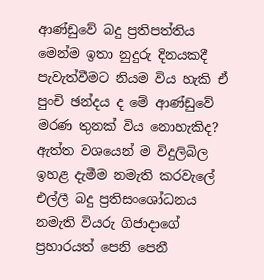ආණ්ඩුවේ බදු ප්‍රතිපත්තිය මෙන්ම ඉතා නුදුරු දිනයකදී පැවැත්වීමට නියම විය හැකි ඒ පුංචි ඡන්දය ද මේ ආණ්ඩුවේ මරණ තුනක් විය නොහැකිද? ඇත්ත වශයෙන් ම විදුලිබිල ඉහළ දැමීම නමැති කරවැලේ එල්ලී බදු ප්‍රතිසංශෝධනය නමැති වියරු ගිජාදාගේ ප්‍රහාරයත් පෙනි පෙනී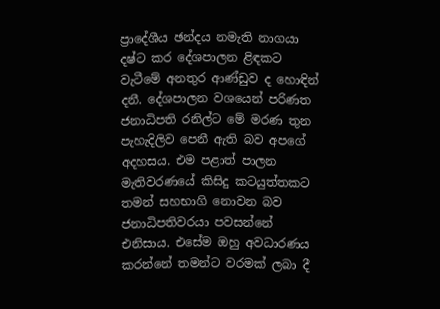ප්‍රාදේශීය ඡන්දය නමැති නාගයා දෂ්ට කර දේශපාලන ළිඳකට වැටීමේ අනතුර ආණ්ඩුව ද හොඳින් දනී. දේශපාලන වශයෙන් පරිණත ජනාධිපති රනිල්ට මේ මරණ තුන පැහැදිලිව පෙනී ඇති බව අපගේ අදහසය. එම පළාත් පාලන මැතිවරණයේ කිසිදු කටයුත්තකට තමන් සහභාගි නොවන බව ජනාධිපතිවරයා පවසන්නේ එනිසාය. එසේම ඔහු අවධාරණය කරන්නේ තමන්ට වරමක් ලබා දී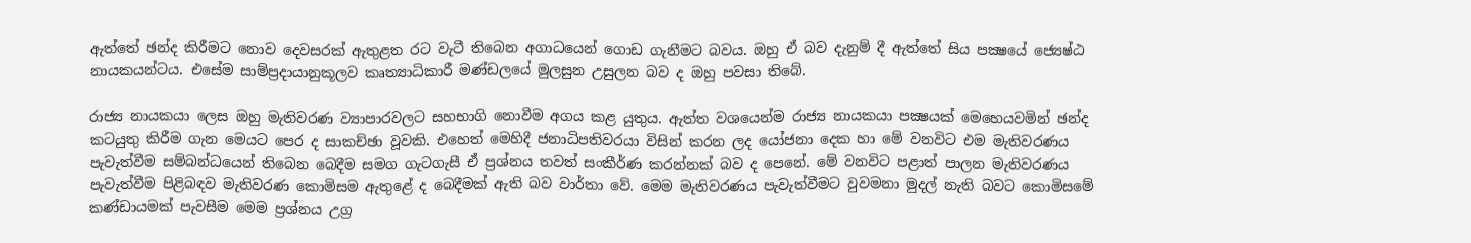ඇත්තේ ඡන්ද කිරීමට නොව දෙවසරක් ඇතුළත රට වැටී තිබෙන අගාධයෙන් ගොඩ ගැනීමට බවය. ඔහු ඒ බව දැනුම් දී ඇත්තේ සිය පක්‍ෂයේ ජ්‍යෙෂ්ඨ නායකයන්ටය. එසේම සාම්ප්‍රදායානුකූලව කෘත්‍යාධිකාරී මණ්ඩලයේ මුලසුන උසුලන බව ද ඔහු පවසා තිබේ.

රාජ්‍ය නායකයා ලෙස ඔහු මැතිවරණ ව්‍යාපාරවලට සහභාගි නොවීම අගය කළ යුතුය. ඇත්ත වශයෙන්ම රාජ්‍ය නායකයා පක්‍ෂයක් මෙහෙයවමින් ඡන්ද කටයුතු කිරීම ගැන මෙයට පෙර ද සාකච්ඡා වූවකි. එහෙත් මෙහිදී ජනාධිපතිවරයා විසින් කරන ලද යෝජනා දෙක හා මේ වනවිට එම මැතිවරණය පැවැත්වීම සම්බන්ධයෙන් තිබෙන බෙදීම සමග ගැටගැසී ඒ ප්‍රශ්නය තවත් සංකීර්ණ කරන්නක් බව ද පෙනේ. මේ වනවිට පළාත් පාලන මැතිවරණය පැවැත්වීම පිළිබඳව මැතිවරණ කොමිසම ඇතුළේ ද බෙදීමක් ඇති බව වාර්තා වේ. මෙම මැතිවරණය පැවැත්වීමට වුවමනා මුදල් නැති බවට කොමිසමේ කණ්ඩායමක් පැවසීම මෙම ප්‍රශ්නය උග්‍ර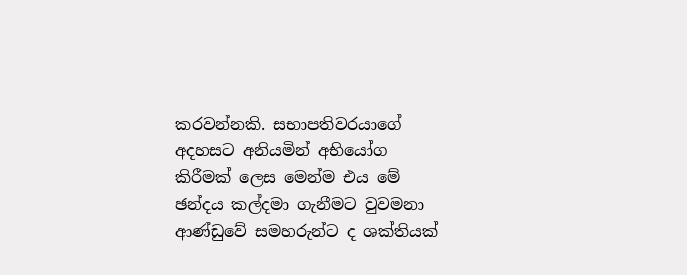කරවන්නකි. සභාපතිවරයාගේ අදහසට අනියමින් අභියෝග කිරීමක් ලෙස මෙන්ම එය මේ ඡන්දය කල්දමා ගැනීමට වුවමනා ආණ්ඩුවේ සමහරුන්ට ද ශක්තියක්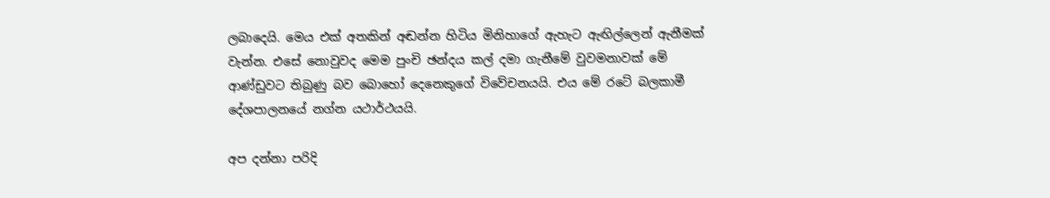ලබාදෙයි. මෙය එක් අතකින් අඬන්න හිටිය මිනිහාගේ ඇහැට ඇඟිල්ලෙන් ඇනීමක් වැන්න. එසේ නොවුවද මෙම පුංචි ඡන්දය කල් දමා ගැනීමේ වුවමනාවක් මේ ආණ්ඩුවට තිබුණු බව බොහෝ දෙනෙකුගේ විවේචනයයි. එය මේ රටේ බලකාමී දේශපාලනයේ නග්න යථාර්ථයයි.

අප දන්නා පරිදි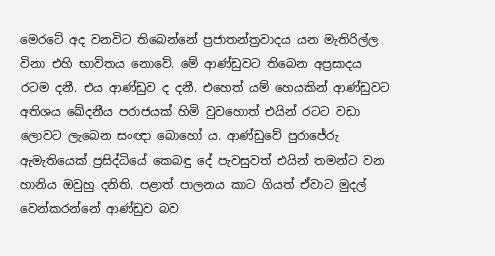මෙරටේ අද වනවිට තිබෙන්නේ ප්‍රජාතන්ත්‍රවාදය යන මැතිරිල්ල විනා එහි භාවිතය නොවේ. මේ ආණ්ඩුවට තිබෙන අප්‍රසාදය රටම දනී. එය ආණ්ඩුව ද දනී. එහෙත් යම් හෙයකින් ආණ්ඩුවට අතිශය ඛේදනීය පරාජයක් හිමි වුවහොත් එයින් රටට වඩා ලොවට ලැබෙන සංඥා බොහෝ ය. ආණ්ඩුවේ පුරාජේරු ඇමැතියෙක් ප්‍රසිද්ධියේ කෙබඳු දේ පැවසුවත් එයින් තමන්ට වන හානිය ඔවුහු දනිති. පළාත් පාලනය කාට ගියත් ඒවාට මුදල් වෙන්කරන්නේ ආණ්ඩුව බව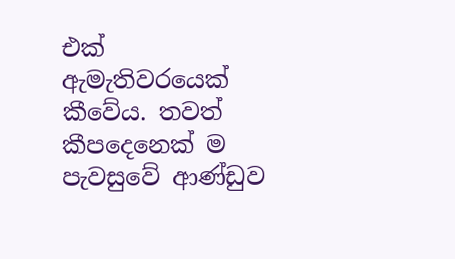එක් ඇමැතිවරයෙක් කීවේය. තවත් කීපදෙනෙක් ම පැවසුවේ ආණ්ඩුව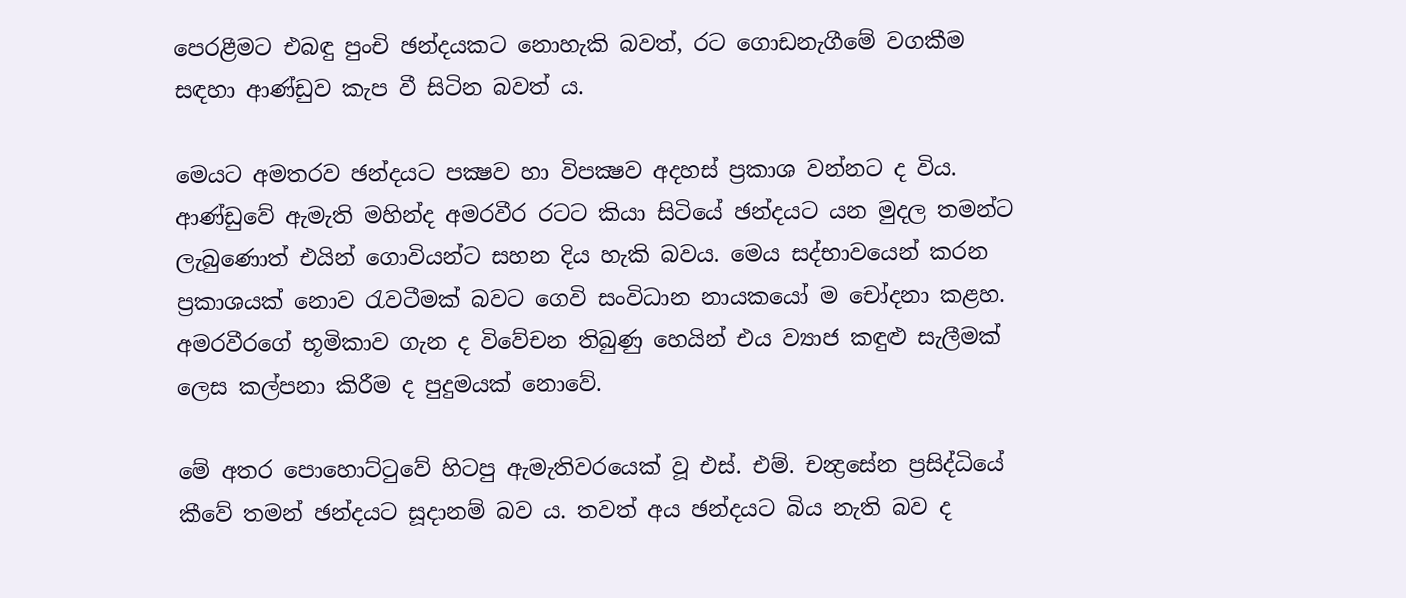පෙරළීමට එබඳු පුංචි ඡන්දයකට නොහැකි බවත්, රට ගොඩනැගීමේ වගකීම සඳහා ආණ්ඩුව කැප වී සිටින බවත් ය.

මෙයට අමතරව ඡන්දයට පක්‍ෂව හා විපක්‍ෂව අදහස් ප්‍රකාශ වන්නට ද විය. ආණ්ඩුවේ ඇමැති මහින්ද අමරවීර රටට කියා සිටියේ ඡන්දයට යන මුදල තමන්ට ලැබුණොත් එයින් ගොවියන්ට සහන දිය හැකි බවය. මෙය සද්භාවයෙන් කරන ප්‍රකාශයක් නොව රැවටීමක් බවට ගෙවි සංවිධාන නායකයෝ ම චෝදනා කළහ. අමරවීරගේ භූමිකාව ගැන ද විවේචන තිබුණු හෙයින් එය ව්‍යාජ කඳුළු සැලීමක් ලෙස කල්පනා කිරීම ද පුදුමයක් නොවේ.

මේ අතර පොහොට්ටුවේ හිටපු ඇමැතිවරයෙක් වූ එස්. එම්. චන්‍ද්‍රසේන ප්‍රසිද්ධියේ කීවේ තමන් ඡන්දයට සූදානම් බව ය. තවත් අය ඡන්දයට බිය නැති බව ද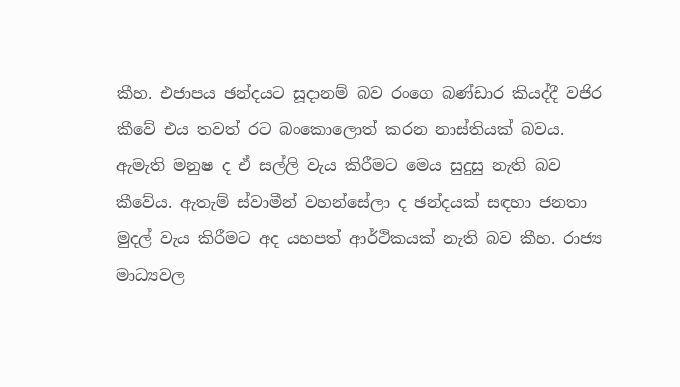කීහ. එජාපය ඡන්දයට සූදානම් බව රංගෙ බණ්ඩාර කියද්දී වජිර කීවේ එය තවත් රට බංකොලොත් කරන නාස්තියක් බවය. ඇමැති මනුෂ ද ඒ සල්ලි වැය කිරීමට මෙය සුදුසු නැති බව කීවේය. ඇතැම් ස්වාමීන් වහන්සේලා ද ඡන්දයක් සඳහා ජනතා මුදල් වැය කිරීමට අද යහපත් ආර්ථිකයක් නැති බව කීහ. රාජ්‍ය මාධ්‍යවල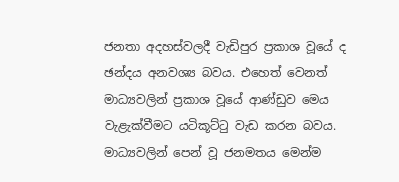ජනතා අදහස්වලදී වැඩිපුර ප්‍රකාශ වූයේ ද ඡන්දය අනවශ්‍ය බවය. එහෙත් වෙනත් මාධ්‍යවලින් ප්‍රකාශ වූයේ ආණ්ඩුව මෙය වැළැක්වීමට යටිකූට්ටු වැඩ කරන බවය. මාධ්‍යවලින් පෙන් වූ ජනමතය මෙන්ම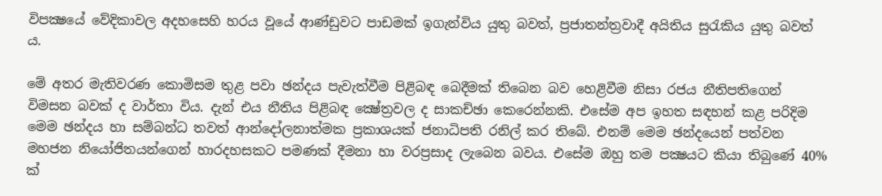විපක්‍ෂයේ වේදිකාවල අදහසෙහි හරය වූයේ ආණ්ඩුවට පාඩමක් ඉගැන්විය යුතු බවත්, ප්‍රජාතන්ත්‍රවාදී අයිතිය සුරැකිය යුතු බවත් ය.

මේ අතර මැතිවරණ කොමිසම තුළ පවා ඡන්දය පැවැත්වීම පිළිබඳ බෙදීමක් තිබෙන බව හෙළිවීම නිසා රජය නීතිපතිගෙන් විමසන බවක් ද වාර්තා විය. දැන් එය නීතිය පිළිබඳ ක්‍ෂේත්‍රවල ද සාකච්ඡා කෙරෙන්නකි. එසේම අප ඉහත සඳහන් කළ පරිදිම මෙම ඡන්දය හා සම්බන්ධ තවත් ආන්දෝලනාත්මක ප්‍රකාශයක් ජනාධිපති රනිල් කර තිබේ. එනම් මෙම ඡන්දයෙන් පත්වන මහජන නියෝජිතයන්ගෙන් හාරදහසකට පමණක් දීමනා හා වරප්‍රසාද ලැබෙන බවය. එසේම ඔහු තම පක්‍ෂයට කියා තිබුණේ 40% ක්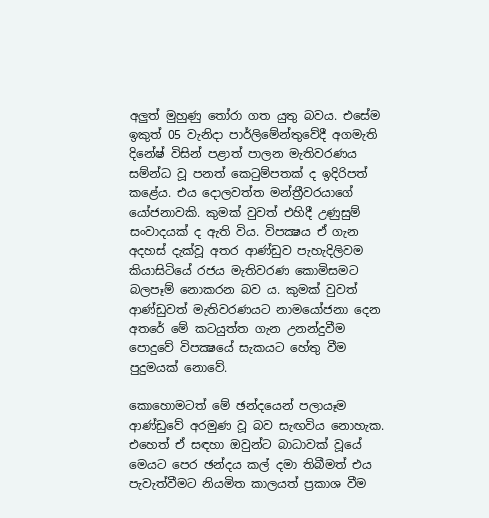අලුත් මුහුණු තෝරා ගත යුතු බවය. එසේම ඉකුත් 05 වැනිදා පාර්ලිමේන්තුවේදී අගමැති දිනේෂ් විසින් පළාත් පාලන මැතිවරණය සම්න්ධ වූ පනත් කෙටුම්පතක් ද ඉදිරිපත් කළේය. එය දොලවත්ත මන්ත්‍රීවරයාගේ යෝජනාවකි. කුමක් වුවත් එහිදී උණුසුම් සංවාදයක් ද ඇති විය. විපක්‍ෂය ඒ ගැන අදහස් දැක්වූ අතර ආණ්ඩුව පැහැදිලිවම කියාසිටියේ රජය මැතිවරණ කොමිසමට බලපෑම් නොකරන බව ය. කුමක් වුවත් ආණ්ඩුවත් මැතිවරණයට නාමයෝජනා දෙන අතරේ මේ කටයුත්ත ගැන උනන්දුවීම පොදුවේ විපක්‍ෂයේ සැකයට හේතු වීම පුදුමයක් නොවේ.

කොහොමටත් මේ ඡන්දයෙන් පලායෑම ආණ්ඩුවේ අරමුණ වූ බව සැඟවිය නොහැක. එහෙත් ඒ සඳහා ඔවුන්ට බාධාවක් වූයේ මෙයට පෙර ඡන්දය කල් දමා තිබීමත් එය පැවැත්වීමට නියමිත කාලයත් ප්‍රකාශ වීම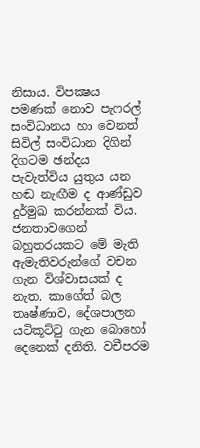නිසාය. විපක්‍ෂය පමණක් නොව පැෆරල් සංවිධානය හා වෙනත් සිවිල් සංවිධාන දිගින් දිගටම ඡන්දය පැවැත්විය යුතුය යන හඬ නැඟීම ද ආණ්ඩුව දුර්මුඛ කරන්නක් විය. ජනතාවගෙන් බහුතරයකට මේ මැති ඇමැතිවරුන්ගේ වචන ගැන විශ්වාසයක් ද නැත. කාගේත් බල තෘෂ්ණාව, දේශපාලන යටිකූට්ටු ගැන බොහෝ දෙනෙක් දනිති. වචීපරම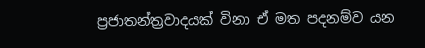ප්‍රජාතන්ත්‍රවාදයක් විනා ඒ මත පදනම්ව යන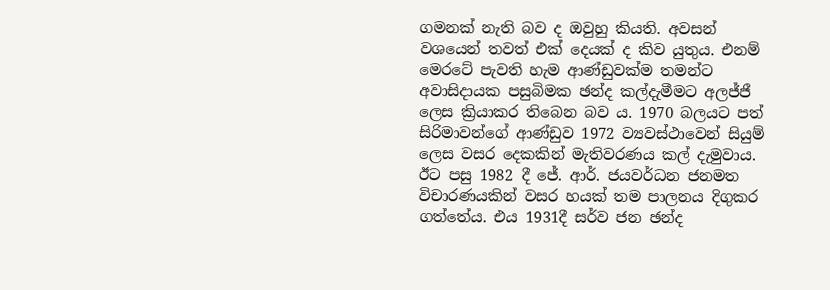ගමනක් නැති බව ද ඔවුහු කියති. අවසන් වශයෙන් තවත් එක් දෙයක් ද කිව යුතුය. එනම් මෙරටේ පැවති හැම ආණ්ඩුවක්ම තමන්ට අවාසිදායක පසුබිමක ඡන්ද කල්දැමීමට අලජ්ජී ලෙස ක්‍රියාකර තිබෙන බව ය. 1970 බලයට පත් සිරිමාවන්ගේ ආණ්ඩුව 1972 ව්‍යවස්ථාවෙන් සියුම් ලෙස වසර දෙකකින් මැතිවරණය කල් දැමුවාය. ඊට පසු 1982 දී ජේ. ආර්. ජයවර්ධන ජනමත විචාරණයකින් වසර හයක් තම පාලනය දිගුකර ගත්තේය. එය 1931දී සර්ව ජන ඡන්ද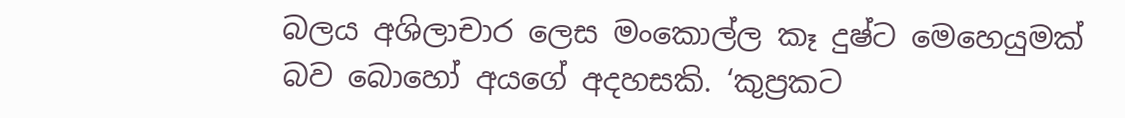බලය අශිලාචාර ලෙස මංකොල්ල කෑ දුෂ්ට මෙහෙයුමක් බව බොහෝ අයගේ අදහසකි. ‘කුප්‍රකට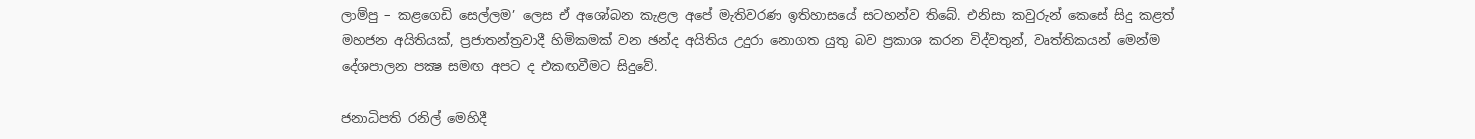ලාම්පු – කළගෙඩි සෙල්ලම’ ලෙස ඒ අශෝබන කැළල අපේ මැතිවරණ ඉතිහාසයේ සටහන්ව තිබේ. එනිසා කවුරුන් කෙසේ සිදු කළත් මහජන අයිතියක්, ප්‍රජාතන්ත්‍රවාදී හිමිකමක් වන ඡන්ද අයිතිය උදුරා නොගත යුතු බව ප්‍රකාශ කරන විද්වතුන්, වෘත්තිකයන් මෙන්ම දේශපාලන පක්‍ෂ සමඟ අපට ද එකඟවීමට සිදුවේ.

ජනාධිපති රනිල් මෙහිදී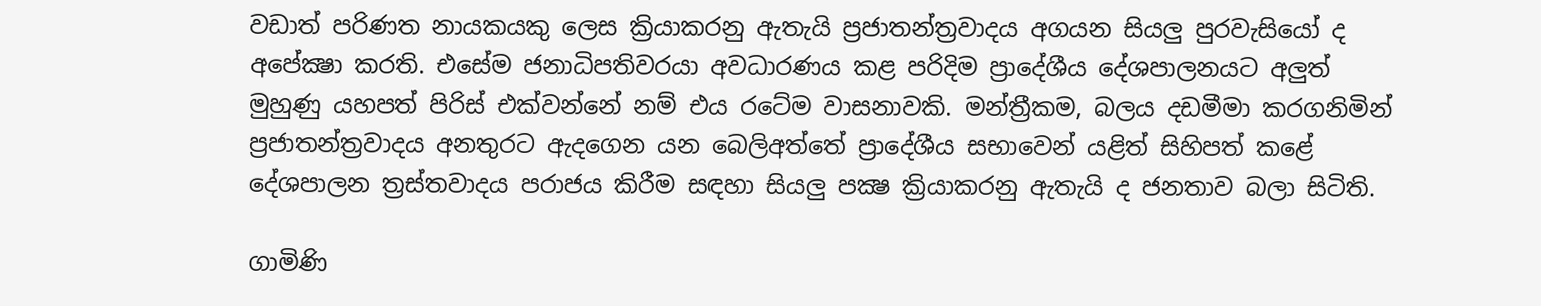වඩාත් පරිණත නායකයකු ලෙස ක්‍රියාකරනු ඇතැයි ප්‍රජාතන්ත්‍රවාදය අගයන සියලු පුරවැසියෝ ද අපේක්‍ෂා කරති. එසේම ජනාධිපතිවරයා අවධාරණය කළ පරිදිම ප්‍රාදේශීය දේශපාලනයට අලුත් මුහුණු යහපත් පිරිස් එක්වන්නේ නම් එය රටේම වාසනාවකි. මන්ත්‍රීකම, බලය දඩමීමා කරගනිමින් ප්‍රජාතන්ත්‍රවාදය අනතුරට ඇදගෙන යන බෙලිඅත්තේ ප්‍රාදේශීය සභාවෙන් යළිත් සිහිපත් කළේ දේශපාලන ත්‍රස්තවාදය පරාජය කිරීම සඳහා සියලු පක්‍ෂ ක්‍රියාකරනු ඇතැයි ද ජනතාව බලා සිටිති.

ගාමිණි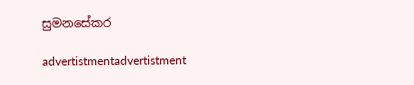සුමනසේකර

advertistmentadvertistment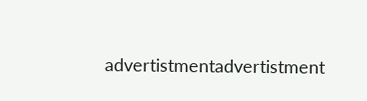advertistmentadvertistment